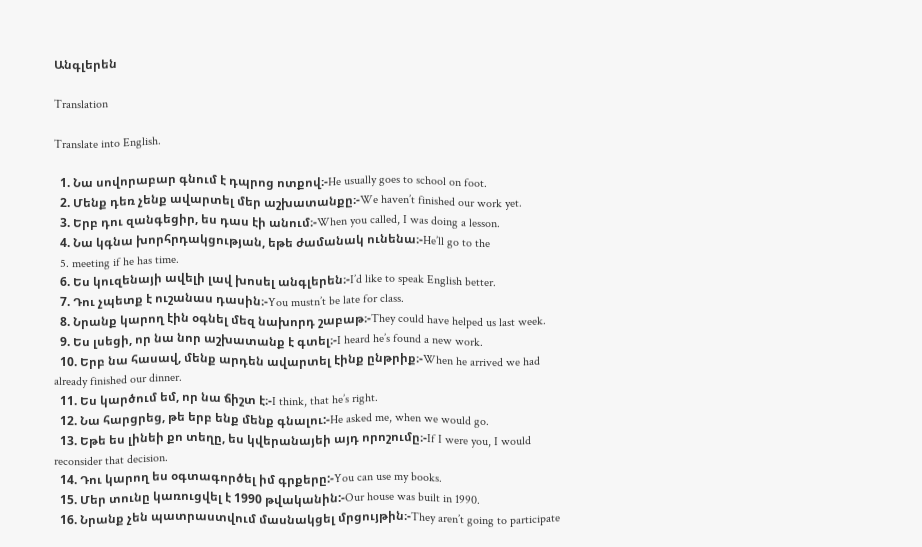Անգլերեն

Translation

Translate into English.

  1. Նա սովորաբար գնում է դպրոց ոտքով։-He usually goes to school on foot.
  2. Մենք դեռ չենք ավարտել մեր աշխատանքը։-We haven’t finished our work yet.
  3. Երբ դու զանգեցիր, ես դաս էի անում։-When you called, I was doing a lesson.
  4. Նա կգնա խորհրդակցության, եթե ժամանակ ունենա։-He’ll go to the
  5. meeting if he has time.
  6. Ես կուզենայի ավելի լավ խոսել անգլերեն։-I’d like to speak English better.
  7. Դու չպետք է ուշանաս դասին։-You mustn’t be late for class.
  8. Նրանք կարող էին օգնել մեզ նախորդ շաբաթ։-They could have helped us last week.
  9. Ես լսեցի, որ նա նոր աշխատանք է գտել։-I heard he’s found a new work.
  10. Երբ նա հասավ, մենք արդեն ավարտել էինք ընթրիք։-When he arrived we had already finished our dinner.
  11. Ես կարծում եմ, որ նա ճիշտ է։-I think, that he’s right.
  12. Նա հարցրեց, թե երբ ենք մենք գնալու:-He asked me, when we would go.
  13. Եթե ես լինեի քո տեղը, ես կվերանայեի այդ որոշումը։-If I were you, I would reconsider that decision.
  14. Դու կարող ես օգտագործել իմ գրքերը:-You can use my books.
  15. Մեր տունը կառուցվել է 1990 թվականին:-Our house was built in 1990.
  16. Նրանք չեն պատրաստվում մասնակցել մրցույթին։-They aren’t going to participate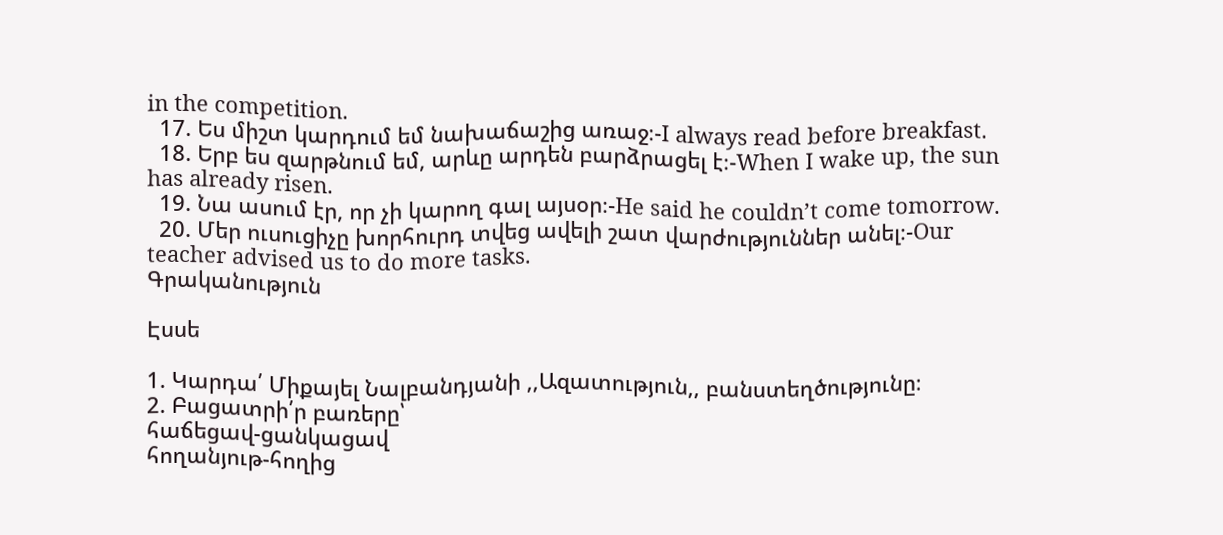in the competition.
  17. Ես միշտ կարդում եմ նախաճաշից առաջ։-I always read before breakfast.
  18. Երբ ես զարթնում եմ, արևը արդեն բարձրացել է։-When I wake up, the sun has already risen.
  19. Նա ասում էր, որ չի կարող գալ այսօր։-He said he couldn’t come tomorrow.
  20. Մեր ուսուցիչը խորհուրդ տվեց ավելի շատ վարժություններ անել։-Our teacher advised us to do more tasks.
Գրականություն

Էսսե

1. Կարդա՛ Միքայել Նալբանդյանի ,,Ազատություն,, բանստեղծությունը։
2. Բացատրի՛ր բառերը՝
հաճեցավ-ցանկացավ
հողանյութ-հողից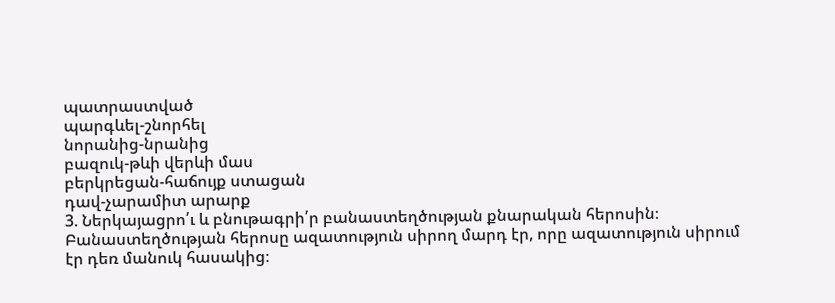պատրաստված
պարգևել-շնորհել
նորանից-նրանից
բազուկ-թևի վերևի մաս
բերկրեցան-հաճույք ստացան
դավ-չարամիտ արարք
3. Ներկայացրո՛ւ և բնութագրի՛ր բանաստեղծության քնարական հերոսին։
Բանաստեղծության հերոսը ազատություն սիրող մարդ էր, որը ազատություն սիրում էր դեռ մանուկ հասակից։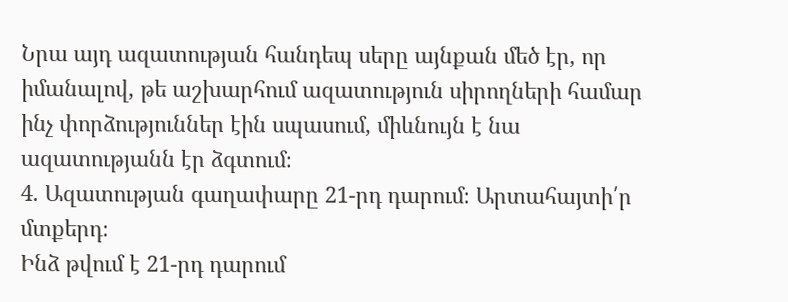Նրա այդ ազատության հանդեպ սերը այնքան մեծ էր, որ իմանալով, թե աշխարհում ազատություն սիրողների համար ինչ փորձություններ էին սպասում, միևնույն է նա ազատությանն էր ձգտում։
4. Ազատության գաղափարը 21-րդ դարում։ Արտահայտի՛ր մտքերդ։
Ինձ թվում է 21-րդ դարում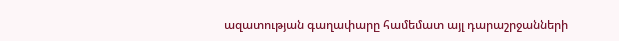ազատության գաղափարը համեմատ այլ դարաշրջանների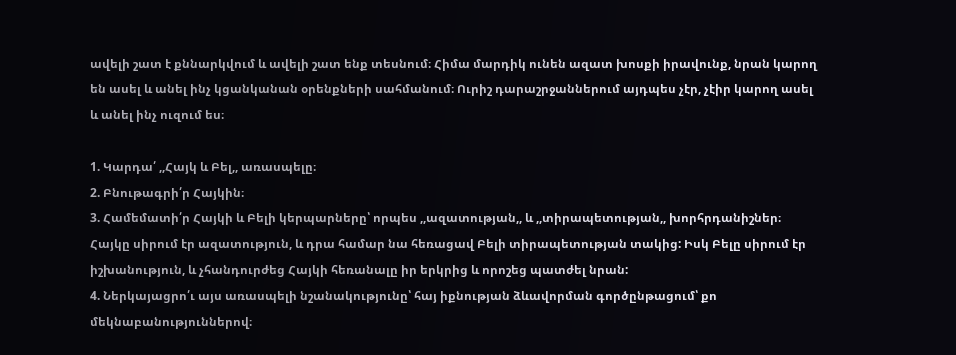ավելի շատ է քննարկվում և ավելի շատ ենք տեսնում։ Հիմա մարդիկ ունեն ազատ խոսքի իրավունք, նրան կարող են ասել և անել ինչ կցանկանան օրենքների սահմանում։ Ուրիշ դարաշրջաններում այդպես չէր, չէիր կարող ասել և անել ինչ ուզում ես։

1. Կարդա՛ ,,Հայկ և Բել,, առասպելը։
2. Բնութագրի՛ր Հայկին։
3. Համեմատի՛ր Հայկի և Բելի կերպարները՝ որպես ,,ազատության,, և ,,տիրապետության,, խորհրդանիշներ։
Հայկը սիրում էր ազատություն, և դրա համար նա հեռացավ Բելի տիրապետության տակից: Իսկ Բելը սիրում էր իշխանություն, և չհանդուրժեց Հայկի հեռանալը իր երկրից և որոշեց պատժել նրան:
4. Ներկայացրո՛ւ այս առասպելի նշանակությունը՝ հայ իքնության ձևավորման գործընթացում՝ քո մեկնաբանություններով։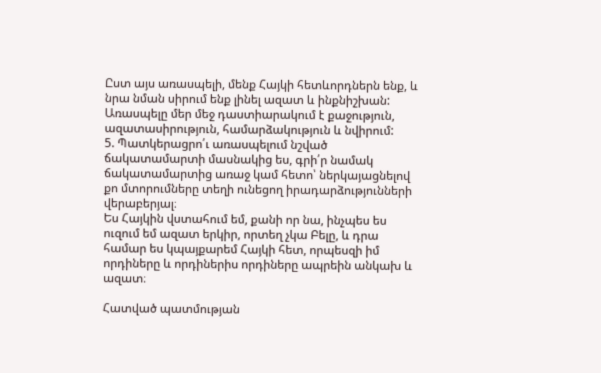Ըստ այս առասպելի, մենք Հայկի հետևորդներն ենք, և նրա նման սիրում ենք լինել ազատ և ինքնիշխան: Առասպելը մեր մեջ դաստիարակում է քաջություն, ազատասիրություն, համարձակություն և նվիրում:
5. Պատկերացրո՛ւ առասպելում նշված ճակատամարտի մասնակից ես, գրի՛ր նամակ ճակատամարտից առաջ կամ հետո՝ ներկայացնելով քո մտորումները տեղի ունեցող իրադարձությունների վերաբերյալ։
Ես Հայկին վստահում եմ, քանի որ նա, ինչպես ես ուզում եմ ազատ երկիր, որտեղ չկա Բելը, և դրա համար ես կպայքարեմ Հայկի հետ, որպեսզի իմ որդիները և որդիներիս որդիները ապրեին անկախ և ազատ։

Հատված պատմության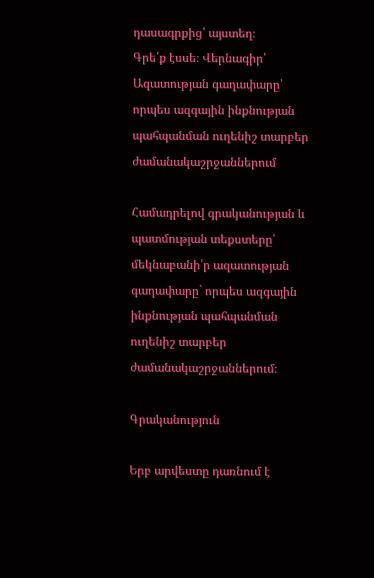դասագրքից՝ այստեղ։
Գրե՛ք էսսե։ Վերնագիր՝ Ազատության գաղափարը՝ որպես ազգային ինքնության պահպանման ուղենիշ տարբեր ժամանակաշրջաններում

Համադրելով գրականության և պատմության տեքստերը՝ մեկնաբանի՛ր ազատության գաղափարը` որպես ազգային ինքնության պահպանման ուղենիշ տարբեր ժամանակաշրջաններում։

Գրականություն

Երբ արվեստը դառնում է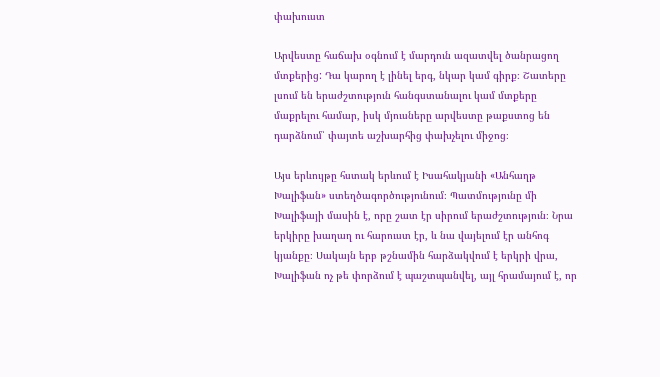փախուստ

Արվեստը հաճախ օգնում է մարդուն ազատվել ծանրացող մտքերից: Դա կարող է լինել երգ, նկար կամ գիրք։ Շատերը լսում են երաժշտություն հանգստանալու կամ մտքերը մաքրելու համար, իսկ մյուսները արվեստը թաքստոց են դարձնում՝ փայտե աշխարհից փախչելու միջոց։

Այս երևույթը հստակ երևում է Իսահակյանի «Անհաղթ Խալիֆան» ստեղծագործությունում։ Պատմությունը մի Խալիֆայի մասին է, որը շատ էր սիրում երաժշտություն։ Նրա երկիրը խաղաղ ու հարուստ էր, և նա վայելում էր անհոգ կյանքը։ Սակայն երբ թշնամին հարձակվում է երկրի վրա, Խալիֆան ոչ թե փորձում է պաշտպանվել, այլ հրամայում է, որ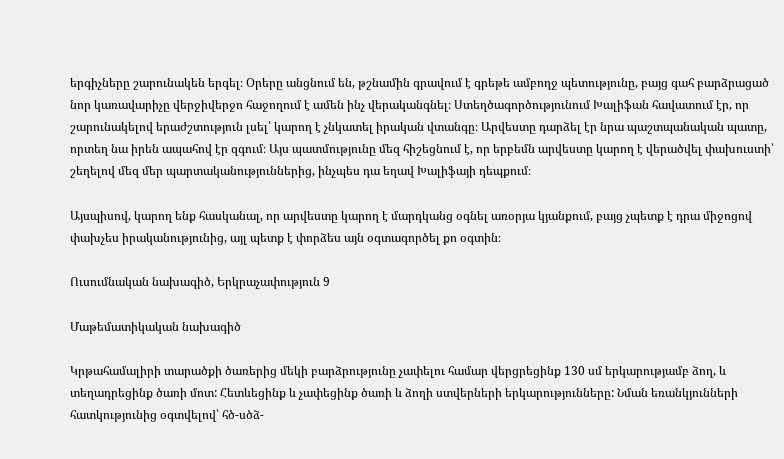երգիչները շարունակեն երգել։ Օրերը անցնում են, թշնամին գրավում է գրեթե ամբողջ պետությունը, բայց գահ բարձրացած նոր կառավարիչը վերջիվերջո հաջողում է ամեն ինչ վերականգնել։ Ստեղծագործությունում Խալիֆան հավատում էր, որ շարունակելով երաժշտություն լսել՝ կարող է չնկատել իրական վտանգը։ Արվեստը դարձել էր նրա պաշտպանական պատը, որտեղ նա իրեն ապահով էր զգում։ Այս պատմությունը մեզ հիշեցնում է, որ երբեմն արվեստը կարող է վերածվել փախուստի՝ շեղելով մեզ մեր պարտականություններից, ինչպես դա եղավ Խալիֆայի դեպքում։

Այսպիսով, կարող ենք հասկանալ, որ արվեստը կարող է մարդկանց օգնել առօրյա կյանքում, բայց չպետք է դրա միջոցով փախչես իրականությունից, այլ պետք է փորձես այն օգտագործել քո օգտին։

Ուսումնական նախագիծ, Երկրաչափություն 9

Մաթեմատիկական նախագիծ

Կրթահամալիրի տարածքի ծառերից մեկի բարձրությունը չափելու համար վերցրեցինք 130 սմ երկարությամբ ձող, և տեղադրեցինք ծառի մոտ: Հետևեցինք և չափեցինք ծառի և ձողի ստվերների երկարությունները: Նման եռանկյունների հատկությունից օգտվելով՝ հծ-սծձ-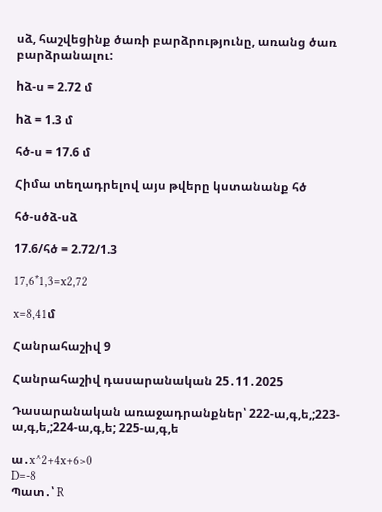սձ, հաշվեցինք ծառի բարձրությունը, առանց ծառ բարձրանալու:

hձ-ս = 2.72 մ

hձ = 1.3 մ

հծ-ս = 17.6 մ

Հիմա տեղադրելով այս թվերը կստանանք հծ

հծ-սծձ-սձ

17.6/հծ = 2.72/1.3

17,6*1,3=x2,72

x=8,41մ

Հանրահաշիվ 9

Հանրահաշիվ դասարանական 25․11․2025

Դասարանական առաջադրանքներ՝ 222-ա,գ,ե,;223-ա,գ,ե,;224-ա,գ,ե; 225-ա,գ,ե

ա․x^2+4x+6>0
D=-8
Պատ․՝ R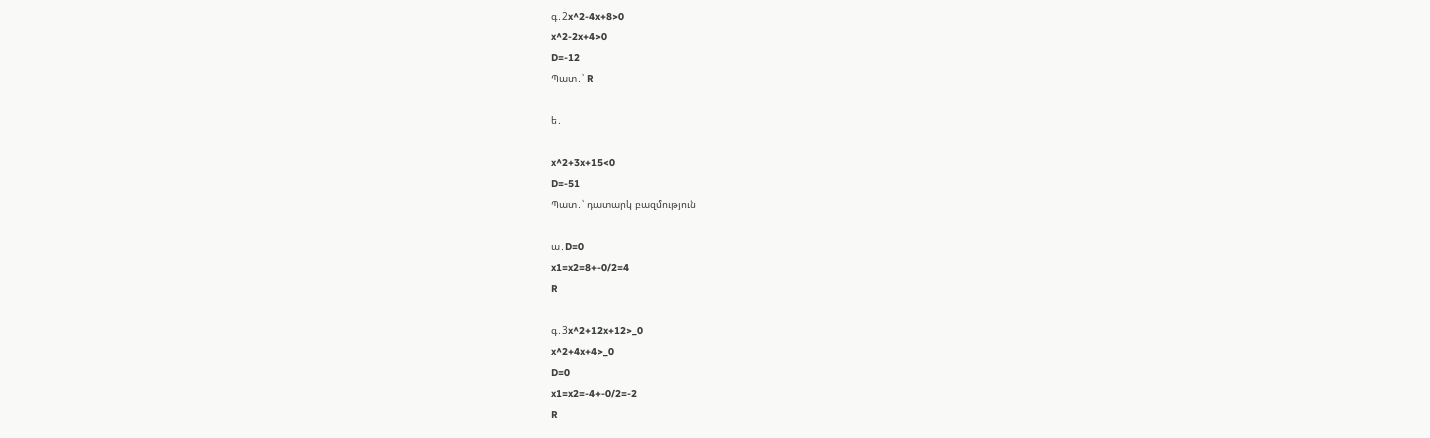գ․2x^2-4x+8>0
x^2-2x+4>0
D=-12
Պատ․՝ R

ե․

x^2+3x+15<0
D=-51
Պատ․՝ դատարկ բազմություն

ա․D=0
x1=x2=8+-0/2=4
R

գ․3x^2+12x+12>_0
x^2+4x+4>_0
D=0
x1=x2=-4+-0/2=-2
R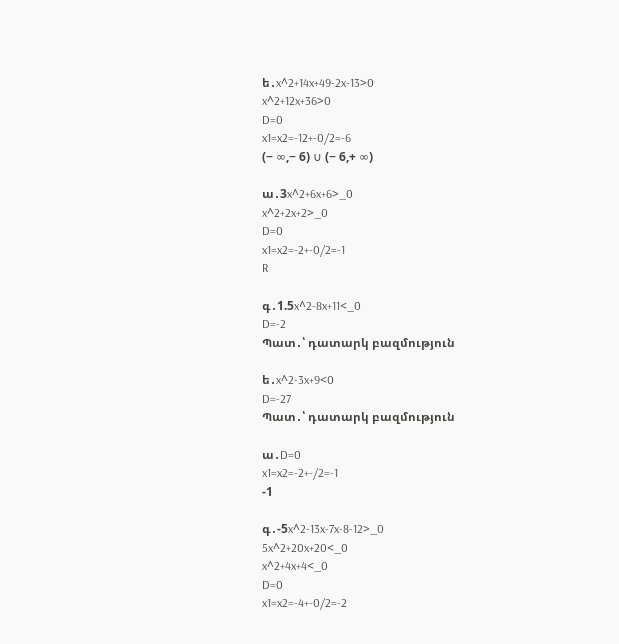ե․x^2+14x+49-2x-13>0
x^2+12x+36>0
D=0
x1=x2=-12+-0/2=-6
(− ∞,− 6) ∪ (− 6,+ ∞)

ա․3x^2+6x+6>_0
x^2+2x+2>_0
D=0
x1=x2=-2+-0/2=-1
R

գ․1.5x^2-8x+11<_0
D=-2
Պատ․՝ դատարկ բազմություն

ե․x^2-3x+9<0
D=-27
Պատ․՝ դատարկ բազմություն

ա․D=0
x1=x2=-2+-/2=-1
-1

գ․-5x^2-13x-7x-8-12>_0
5x^2+20x+20<_0
x^2+4x+4<_0
D=0
x1=x2=-4+-0/2=-2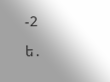-2

ե․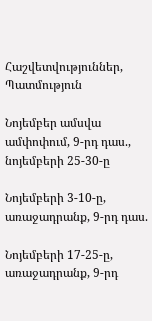Հաշվետվություններ, Պատմություն

Նոյեմբեր ամսվա ամփոփում, 9-րդ դաս., նոյեմբերի 25-30-ը

Նոյեմբերի 3-10-ը, առաջադրանք, 9-րդ դաս.

Նոյեմբերի 17-25-ը, առաջադրանք, 9-րդ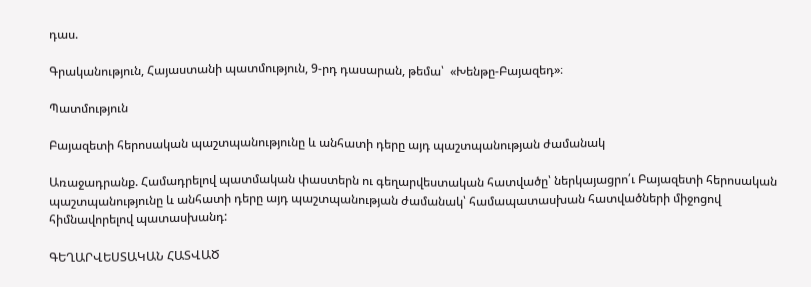դաս.

Գրականություն, Հայաստանի պատմություն, 9-րդ դասարան, թեմա՝  «Խենթը-Բայազեդ»։

Պատմություն

Բայազետի հերոսական պաշտպանությունը և անհատի դերը այդ պաշտպանության ժամանակ

Առաջադրանք. Համադրելով պատմական փաստերն ու գեղարվեստական հատվածը՝ ներկայացրո՛ւ Բայազետի հերոսական պաշտպանությունը և անհատի դերը այդ պաշտպանության ժամանակ՝ համապատասխան հատվածների միջոցով հիմնավորելով պատասխանդ:

ԳԵՂԱՐՎԵՍՏԱԿԱՆ ՀԱՏՎԱԾ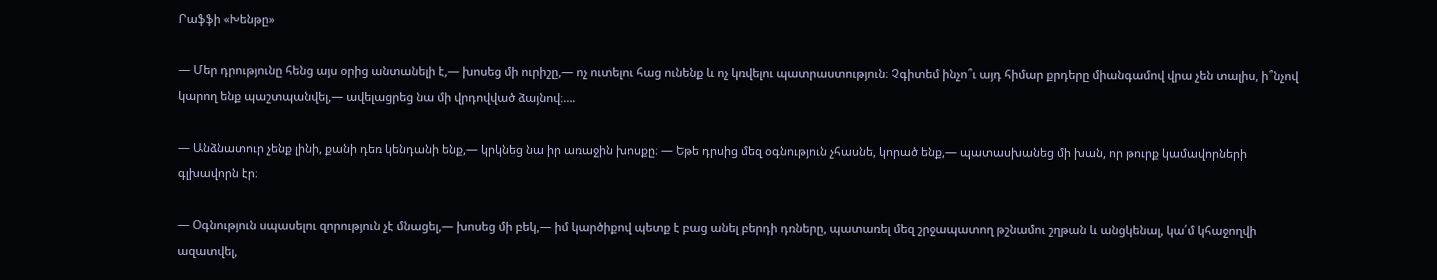Րաֆֆի «Խենթը»

— Մեր դրությունը հենց այս օրից անտանելի է,— խոսեց մի ուրիշը,— ոչ ուտելու հաց ունենք և ոչ կռվելու պատրաստություն։ Չգիտեմ ինչո՞ւ այդ հիմար քրդերը միանգամով վրա չեն տալիս, ի՞նչով կարող ենք պաշտպանվել,— ավելացրեց նա մի վրդովված ձայնով։….

— Անձնատուր չենք լինի, քանի դեռ կենդանի ենք,— կրկնեց նա իր առաջին խոսքը։ — Եթե դրսից մեզ օգնություն չհասնե, կորած ենք,— պատասխանեց մի խան, որ թուրք կամավորների գլխավորն էր։

— Օգնություն սպասելու զորություն չէ մնացել,— խոսեց մի բեկ,— իմ կարծիքով պետք է բաց անել բերդի դռները, պատառել մեզ շրջապատող թշնամու շղթան և անցկենալ, կա՛մ կհաջողվի ազատվել,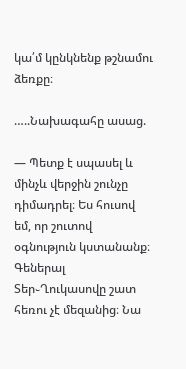կա՛մ կընկնենք թշնամու ձեռքը։

…..Նախագահը ասաց.

— Պետք է սպասել և մինչև վերջին շունչը դիմադրել։ Ես հուսով եմ, որ շուտով օգնություն կստանանք։ Գեներալ Տեր֊Ղուկասովը շատ հեռու չէ մեզանից։ Նա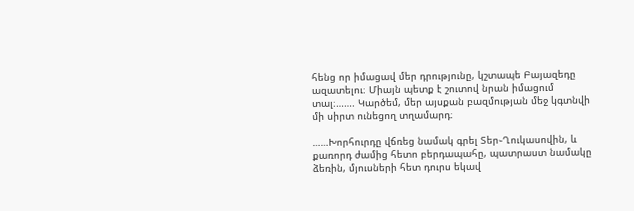հենց որ իմացավ մեր դրությունը, կշտապե Բայազեդը ազատելու։ Միայն պետք է շուտով նրան իմացում տալ։……. Կարծեմ, մեր այսքան բազմության մեջ կգտնվի մի սիրտ ունեցող տղամարդ։

……Խորհուրդը վճռեց նամակ գրել Տեր֊Ղուկասովին, և քառորդ ժամից հետո բերդապահը, պատրաստ նամակը ձեռին, մյուսների հետ դուրս եկավ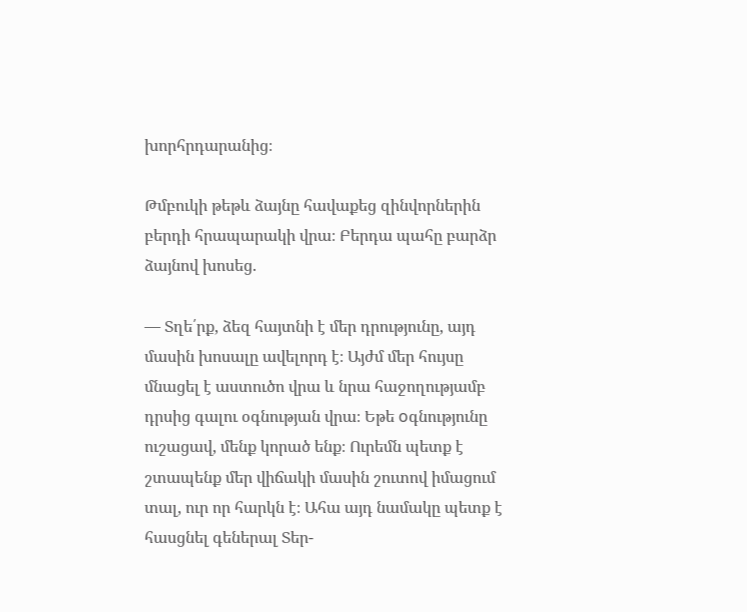խորհրդարանից։

Թմբուկի թեթև ձայնը հավաքեց զինվորներին բերդի հրապարակի վրա։ Բերդա պահը բարձր ձայնով խոսեց.

— Տղե՛րք, ձեզ հայտնի է մեր դրությունը, այդ մասին խոսալը ավելորդ է։ Այժմ մեր հույսը մնացել է աստուծո վրա և նրա հաջողությամբ դրսից գալու օգնության վրա։ Եթե оգնությունը ուշացավ, մենք կորած ենք։ Ուրեմն պետք է շտապենք մեր վիճակի մասին շուտով իմացում տալ, ուր որ հարկն է։ Ահա այդ նամակը պետք է հասցնել գեներալ Տեր-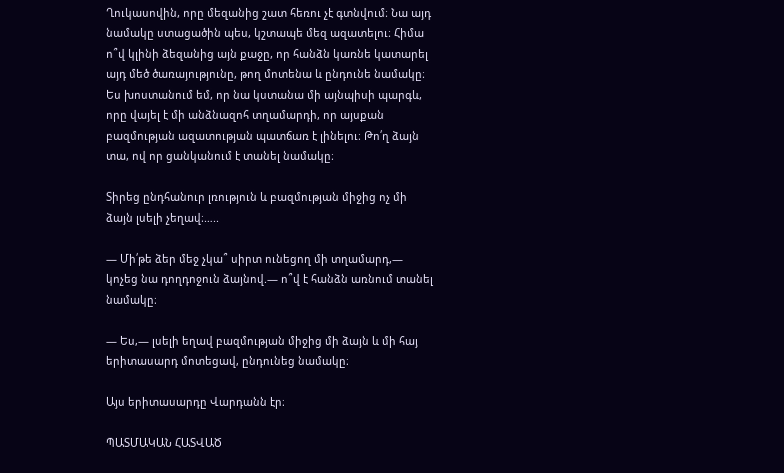Ղուկասովին, որը մեզանից շատ հեռու չէ գտնվում։ Նա այդ նամակը ստացածին պես, կշտապե մեզ ազատելու։ Հիմա ո՞վ կլինի ձեզանից այն քաջը, որ հանձն կառնե կատարել այդ մեծ ծառայությունը, թող մոտենա և ընդունե նամակը։ Ես խոստանում եմ, որ նա կստանա մի այնպիսի պարգև, որը վայել է մի անձնազոհ տղամարդի, որ այսքան բազմության ազատության պատճառ է լինելու։ Թո՛ղ ձայն տա, ով որ ցանկանում է տանել նամակը։

Տիրեց ընդհանուր լռություն և բազմության միջից ոչ մի ձայն լսելի չեղավ։…..

— Մի՛թե ձեր մեջ չկա՞ սիրտ ունեցող մի տղամարդ,— կոչեց նա դողդոջուն ձայնով.— ո՞վ է հանձն առնում տանել նամակը։

— Ես,— լսելի եղավ բազմության միջից մի ձայն և մի հայ երիտասարդ մոտեցավ, ընդունեց նամակը։

Այս երիտասարդը Վարդանն էր։

ՊԱՏՄԱԿԱՆ ՀԱՏՎԱԾ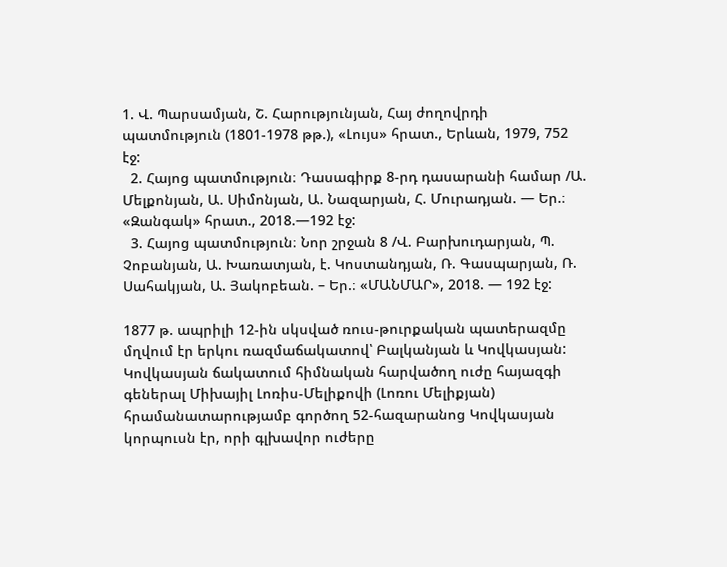1. Վ. Պարսամյան, Շ. Հարությունյան, Հայ ժողովրդի պատմություն (1801-1978 թթ.), «Լույս» հրատ., Երևան, 1979, 752 էջ:
  2. Հայոց պատմություն։ Դասագիրք 8-րդ դասարանի համար /Ա. Մելքոնյան, Ա. Սիմոնյան, Ա. Նազարյան, Հ. Մուրադյան. — Եր.։ «Զանգակ» հրատ., 2018.—192 էջ:
  3. Հայոց պատմություն։ Նոր շրջան 8 /Վ. Բարխուդարյան, Պ. Չոբանյան, Ա. Խառատյան, է. Կոստանդյան, Ռ. Գասպարյան, Ռ. Սահակյան, Ա. Յակոբեան. – Եր.։ «ՄԱՆՄԱՐ», 2018. — 192 էջ:

1877 թ. ապրիլի 12-ին սկսված ռուս-թուրքական պատերազմը մղվում էր երկու ռազմաճակատով՝ Բալկանյան և Կովկասյան: Կովկասյան ճակատում հիմնական հարվածող ուժը հայազգի գեներալ Միխայիլ Լոռիս-Մելիքովի (Լոռու Մելիքյան) հրամանատարությամբ գործող 52-հազարանոց Կովկասյան կորպուսն էր, որի գլխավոր ուժերը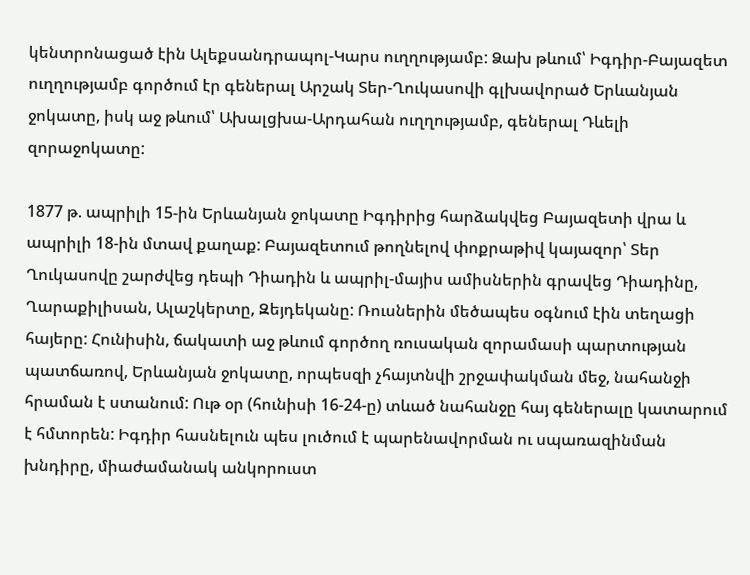կենտրոնացած էին Ալեքսանդրապոլ-Կարս ուղղությամբ: Ձախ թևում՝ Իգդիր-Բայազետ ուղղությամբ գործում էր գեներալ Արշակ Տեր-Ղուկասովի գլխավորած Երևանյան ջոկատը, իսկ աջ թևում՝ Ախալցխա-Արդահան ուղղությամբ, գեներալ Դևելի զորաջոկատը:

1877 թ. ապրիլի 15-ին Երևանյան ջոկատը Իգդիրից հարձակվեց Բայազետի վրա և ապրիլի 18-ին մտավ քաղաք: Բայազետում թողնելով փոքրաթիվ կայազոր՝ Տեր Ղուկասովը շարժվեց դեպի Դիադին և ապրիլ-մայիս ամիսներին գրավեց Դիադինը, Ղարաքիլիսան, Ալաշկերտը, Զեյդեկանը: Ռուսներին մեծապես օգնում էին տեղացի հայերը: Հունիսին, ճակատի աջ թևում գործող ռուսական զորամասի պարտության պատճառով, Երևանյան ջոկատը, որպեսզի չհայտնվի շրջափակման մեջ, նահանջի հրաման է ստանում: Ութ օր (հունիսի 16-24-ը) տևած նահանջը հայ գեներալը կատարում է հմտորեն: Իգդիր հասնելուն պես լուծում է պարենավորման ու սպառազինման խնդիրը, միաժամանակ անկորուստ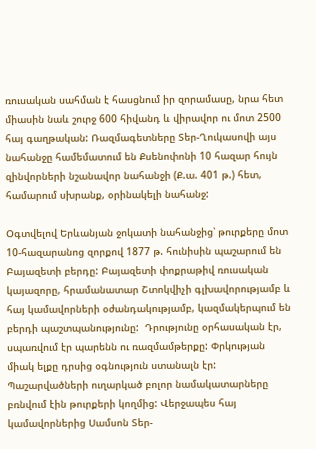ռուսական սահման է հասցնում իր զորամասը, նրա հետ միասին նաև շուրջ 600 հիվանդ և վիրավոր ու մոտ 2500 հայ գաղթական: Ռազմագետները Տեր-Ղուկասովի այս նահանջը համեմատում են Քսենոփոնի 10 հազար հույն զինվորների նշանավոր նահանջի (Ք.ա. 401 թ.) հետ, համարում սխրանք, օրինակելի նահանջ:

Օգտվելով Երևանյան ջոկատի նահանջից՝ թուրքերը մոտ 10-հազարանոց զորքով 1877 թ. հունիսին պաշարում են Բայազետի բերդը: Բայազետի փոքրաթիվ ռուսական կայազորը, հրամանատար Շտոկվիչի գլխավորությամբ և հայ կամավորների օժանդակությամբ, կազմակերպում են բերդի պաշտպանությունը:  Դրությունը օրհասական էր, սպառվում էր պարենն ու ռազմամթերքը: Փրկության միակ ելքը դրսից օգնություն ստանալն էր: Պաշարվածների ուղարկած բոլոր նամակատարները բռնվում էին թուրքերի կողմից: Վերջապես հայ կամավորներից Սամսոն Տեր-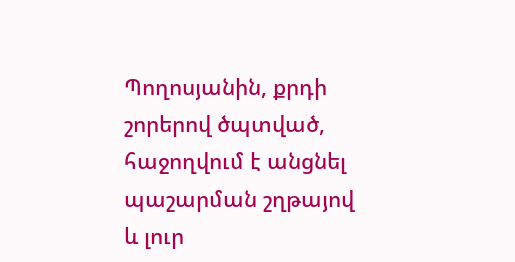Պողոսյանին, քրդի շորերով ծպտված, հաջողվում է անցնել պաշարման շղթայով և լուր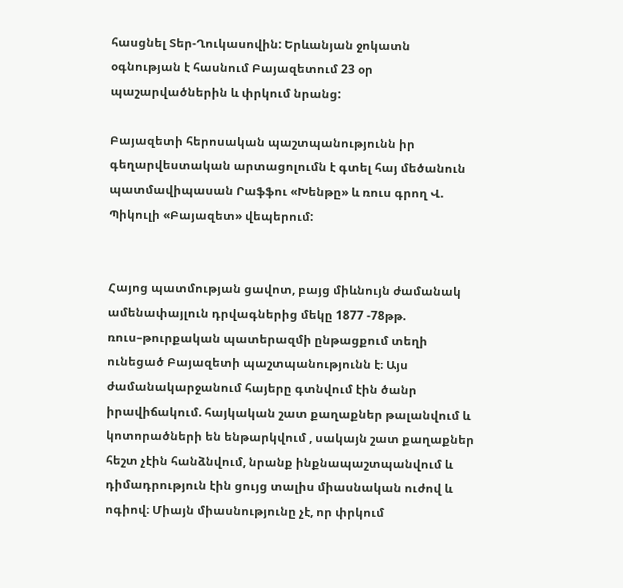հասցնել Տեր-Ղուկասովին: Երևանյան ջոկատն օգնության է հասնում Բայազետում 23 օր պաշարվածներին և փրկում նրանց:

Բայազետի հերոսական պաշտպանությունն իր գեղարվեստական արտացոլումն է գտել հայ մեծանուն պատմավիպասան Րաֆֆու «Խենթը» և ռուս գրող Վ. Պիկուլի «Բայազետ» վեպերում:


Հայոց պատմության ցավոտ, բայց միևնույն ժամանակ ամենափայլուն դրվագներից մեկը 1877 -78թթ. ռուս–թուրքական պատերազմի ընթացքում տեղի ունեցած Բայազետի պաշտպանությունն է։ Այս ժամանակարջանում հայերը գտնվում էին ծանր իրավիճակում. հայկական շատ քաղաքներ թալանվում և կոտորածների են ենթարկվում , սակայն շատ քաղաքներ հեշտ չէին հանձնվում, նրանք ինքնապաշտպանվում և դիմադրություն էին ցույց տալիս միասնական ուժով և ոգիով։ Միայն միասնությունը չէ, որ փրկում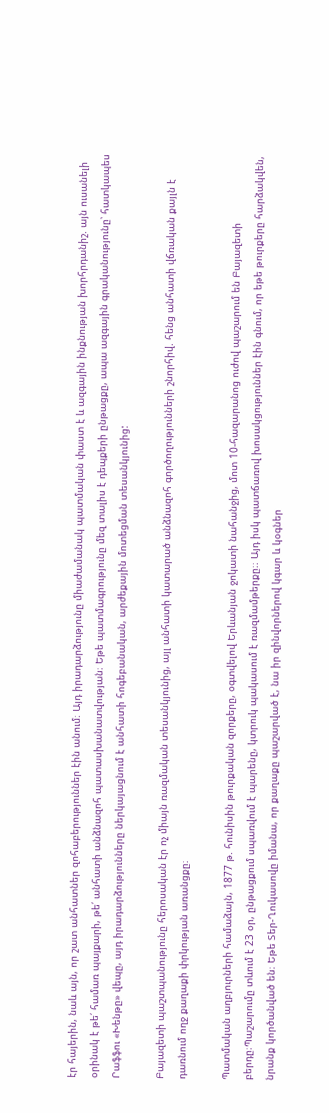էր հայերին, նաև այն, որ շատ անհատներ զոհաբերություններ էին անում։ Այդ իրադարձությունը միաժամանակ պատմական փաստ է և ազգային ինքնության խորհրդանիշ. այն ուսանելի օրինակ է թե՛ համառ պայքարի, թե՛ անհատի անձնազոհ պատասխանատվության։ Եթե պատմագրությունը մեզ տալիս է դեպքերի ընթացքը, ապա ազգային գրականությունը՝ հատկապես Րաֆֆու «Խենթը» վեպը, այդ իրադարձությունները ներկայացնում է անհատի հոգեբանական, արժեքային մոտեցման տեսանկյունից:

Բայազետի պաշտպանությունը հերոսական էր ոչ միայն ռազմական տեսանկյունից, այլ անհատի կատարած անձնազոհ գործողությունների շնորհիվ. հենց անհատի վճռական քայլն է դառնում ողջ քաղաքի փրկության առանցքը։

Պատմական աղբյուրների համաձայն, 1877 թ. հունիսին թուրքական զորքերը, օգտվելով Երևանյան ջոկատի նահանջից, մոտ 10-հազարանոց ուժով պաշարում են Բայազետի բերդը։Պաշարումը տևում է 23 օր, ընթացքում սպառվում է պարենը, կտրուկ պակասում է ռազմամթերքը։։ Այդ իսկ պատճառով խոսակցություններ էին գնում, որ եթե թուրքերը հարձակվեն, նրանք կործանված են։ Եթե Տեր-Ղուկասովը իմանա, որ քաղաքը պաշարված է, նա իր զինվորներով կգար և կօգներ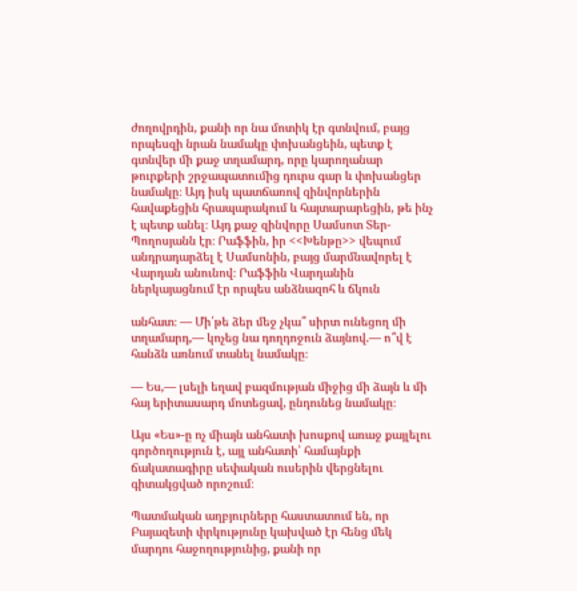ժողովրդին, քանի որ նա մոտիկ էր գտնվում, բայց որպեսզի նրան նամակը փոխանցեին, պետք է գտնվեր մի քաջ տղամարդ, որը կարողանար թուրքերի շրջապատումից դուրս գար և փոխանցեր նամակը։ Այդ իսկ պատճառով զինվորներին հավաքեցին հրապարակում և հայտարարեցին, թե ինչ է պետք անել։ Այդ քաջ զինվորը Սամսոտ Տեր-Պողոսյանն էր։ Րաֆֆին, իր <<Խենթը>> վեպում անդրադարձել է Սամսոնին, բայց մարմնավորել է Վարդան անունով։ Րաֆֆին Վարդանին ներկայացնում էր որպես անձնազոհ և ճկուն

անհատ։ — Մի՛թե ձեր մեջ չկա՞ սիրտ ունեցող մի տղամարդ,— կոչեց նա դողդոջուն ձայնով.— ո՞վ է հանձն առնում տանել նամակը։

— Ես,— լսելի եղավ բազմության միջից մի ձայն և մի հայ երիտասարդ մոտեցավ, ընդունեց նամակը։

Այս «Ես»-ը ոչ միայն անհատի խոսքով առաջ քայլելու գործողություն է, այլ անհատի՝ համայնքի ճակատագիրը սեփական ուսերին վերցնելու գիտակցված որոշում։

Պատմական աղբյուրները հաստատում են, որ Բայազետի փրկությունը կախված էր հենց մեկ մարդու հաջողությունից, քանի որ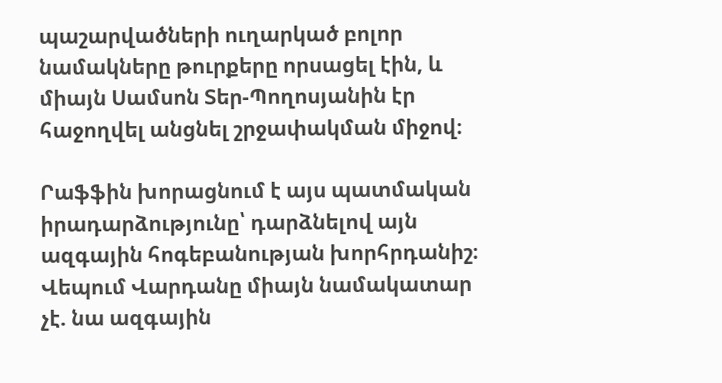պաշարվածների ուղարկած բոլոր նամակները թուրքերը որսացել էին, և միայն Սամսոն Տեր-Պողոսյանին էր հաջողվել անցնել շրջափակման միջով։

Րաֆֆին խորացնում է այս պատմական իրադարձությունը՝ դարձնելով այն ազգային հոգեբանության խորհրդանիշ։ Վեպում Վարդանը միայն նամակատար չէ. նա ազգային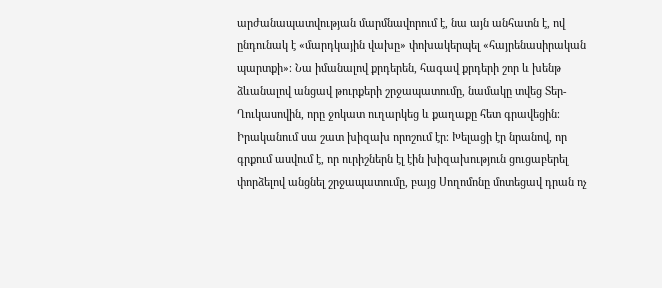արժանապատվության մարմնավորում է, նա այն անհատն է, ով ընդունակ է «մարդկային վախը» փոխակերպել «հայրենասիրական պարտքի»։ Նա իմանալով քրդերեն, հագավ քրդերի շոր և խենթ ձևանալով անցավ թուրքերի շրջապատումը, նամակը տվեց Տեր-Ղուկասովին, որը ջոկատ ուղարկեց և քաղաքը հետ գրավեցին։ Իրականում սա շատ խիզախ որոշում էր։ Խելացի էր նրանով, որ գրքում ասվում է, որ ուրիշներն էլ էին խիզախություն ցուցաբերել փորձելով անցնել շրջապատումը, բայց Սողոմոնը մոտեցավ դրան ոչ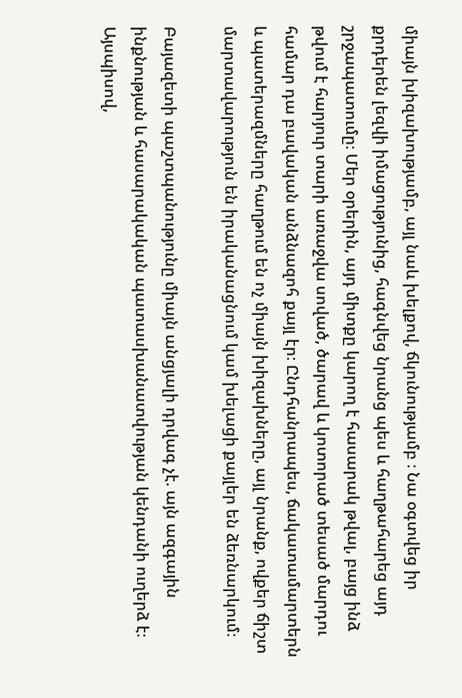միայն խիզախությամբ, այլ նաև խելքով, ճկունությամբ ։ Նա օգտվեց իր քրդերեն լեզվի իմացությունից, հագնվեց նրանց պես և հաղթահարեց այդ շրջապատումը։ Մեր օրերին, այդ միտքը կարող է հասարակ թվալ, բայց ինձ թվում է հարյուր տարի առաջվա սոված, ծարավ և կոտորած տեսած մարդու համար դա բավական անձնազոհ քայլ էր։ Ընդհանրապես, ճակատամարտերն և պատերազմները հաղթում են ոչ միայն խիզախները, այլ նրանք, ովքեր ճիշտ մարտավարություն են իրականացնում կամ խելացի քայլեր են ձեռնարկում։

Բայազետի պաշտպանությունը միայն անցյալի դրվագ չէ. այն ազգային ինքնության և հասարակական պատասխանատվության կենդանի ուղերձ է։ Այսպիսով,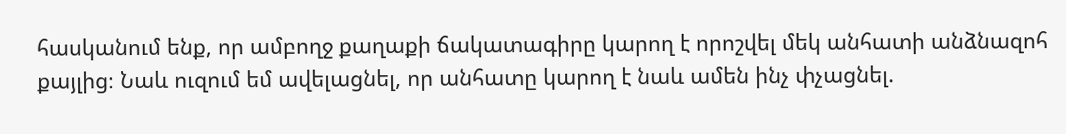հասկանում ենք, որ ամբողջ քաղաքի ճակատագիրը կարող է որոշվել մեկ անհատի անձնազոհ քայլից։ Նաև ուզում եմ ավելացնել, որ անհատը կարող է նաև ամեն ինչ փչացնել.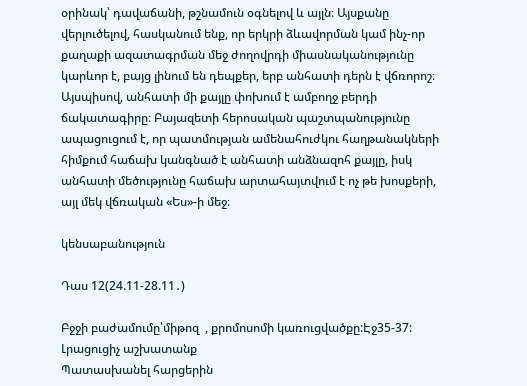օրինակ՝ դավաճանի, թշնամուն օգնելով և այլն։ Այսքանը վերլուծելով, հասկանում ենք, որ երկրի ձևավորման կամ ինչ-որ քաղաքի ազատագրման մեջ ժողովրդի միասնականությունը կարևոր է, բայց լինում են դեպքեր, երբ անհատի դերն է վճռորոշ։ Այսպիսով, անհատի մի քայլը փոխում է ամբողջ բերդի ճակատագիրը։ Բայազետի հերոսական պաշտպանությունը ապացուցում է, որ պատմության ամենահուժկու հաղթանակների հիմքում հաճախ կանգնած է անհատի անձնազոհ քայլը, իսկ անհատի մեծությունը հաճախ արտահայտվում է ոչ թե խոսքերի, այլ մեկ վճռական «Ես»-ի մեջ։

կենսաբանություն

Դաս 12(24.11-28.11․)

Բջջի բաժամումը՝միթոզ  , քրոմոսոմի կառուցվածքը:Էջ35-37:
Լրացուցիչ աշխատանք
Պատասխանել հարցերին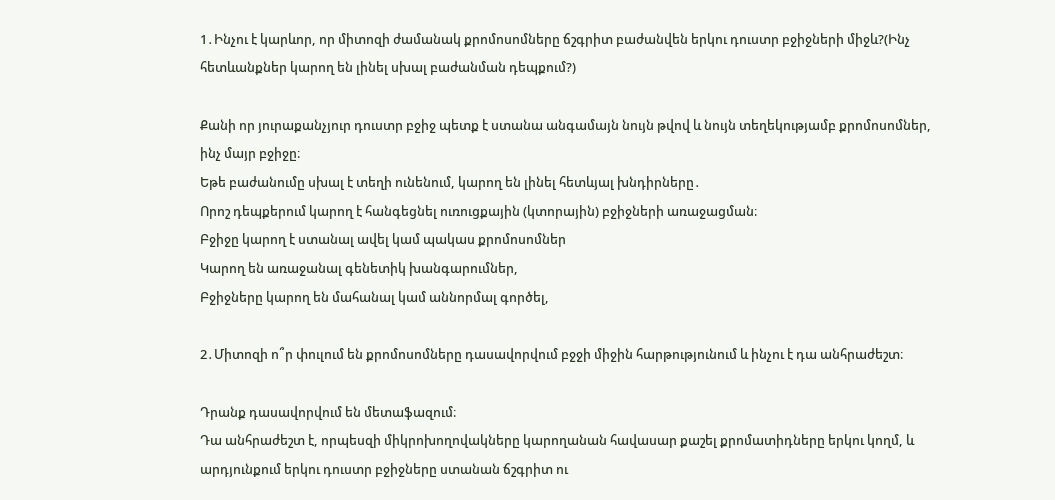1․Ինչու է կարևոր, որ միտոզի ժամանակ քրոմոսոմները ճշգրիտ բաժանվեն երկու դուստր բջիջների միջև?(Ինչ հետևանքներ կարող են լինել սխալ բաժանման դեպքում?)

Քանի որ յուրաքանչյուր դուստր բջիջ պետք է ստանա անգամայն նույն թվով և նույն տեղեկությամբ քրոմոսոմներ, ինչ մայր բջիջը։
Եթե բաժանումը սխալ է տեղի ունենում, կարող են լինել հետևյալ խնդիրները․
Որոշ դեպքերում կարող է հանգեցնել ուռուցքային (կտորային) բջիջների առաջացման։
Բջիջը կարող է ստանալ ավել կամ պակաս քրոմոսոմներ
Կարող են առաջանալ գենետիկ խանգարումներ,
Բջիջները կարող են մահանալ կամ աննորմալ գործել,

2․Միտոզի ո՞ր փուլում են քրոմոսոմները դասավորվում բջջի միջին հարթությունում և ինչու է դա անհրաժեշտ։

Դրանք դասավորվում են մետաֆազում։
Դա անհրաժեշտ է, որպեսզի միկրոխողովակները կարողանան հավասար քաշել քրոմատիդները երկու կողմ, և արդյունքում երկու դուստր բջիջները ստանան ճշգրիտ ու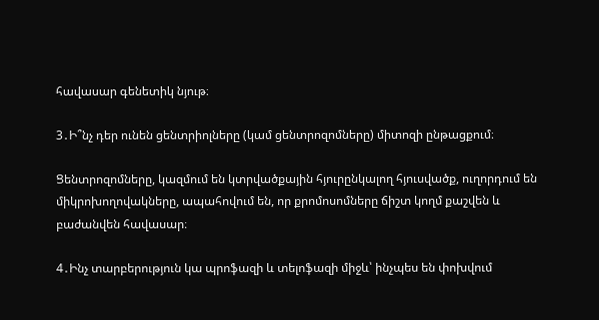հավասար գենետիկ նյութ։

3․Ի՞նչ դեր ունեն ցենտրիոլները (կամ ցենտրոզոմները) միտոզի ընթացքում։

Ցենտրոզոմները, կազմում են կտրվածքային հյուրընկալող հյուսվածք, ուղորդում են միկրոխողովակները, ապահովում են, որ քրոմոսոմները ճիշտ կողմ քաշվեն և բաժանվեն հավասար։

4․Ինչ տարբերություն կա պրոֆազի և տելոֆազի միջև՝ ինչպես են փոխվում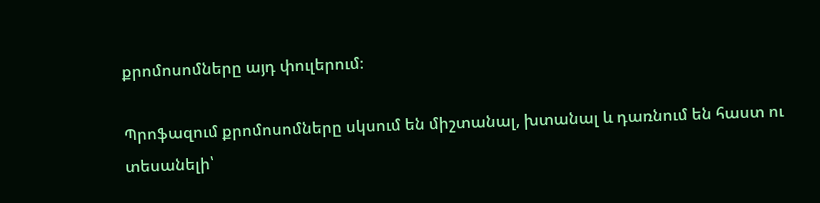քրոմոսոմները այդ փուլերում։

Պրոֆազում քրոմոսոմները սկսում են միշտանալ, խտանալ և դառնում են հաստ ու տեսանելի՝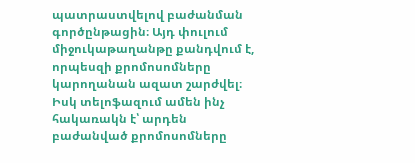պատրաստվելով բաժանման գործընթացին։ Այդ փուլում միջուկաթաղանթը քանդվում է, որպեսզի քրոմոսոմները կարողանան ազատ շարժվել։ Իսկ տելոֆազում ամեն ինչ հակառակն է՝ արդեն բաժանված քրոմոսոմները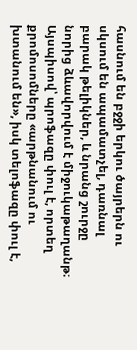հասնում են բջջի երկու ծայրերն ու սկսում են ապամատչել, դառնալ բարակ թելիկներ, և նրանց շուրջը նորից ձևավորվում է միջուկաթաղանթ։ Այսպիսով՝ պրոֆազը փուլ է, որտեղ քրոմոսոմները «արթնանում ու խտանում են», իսկ տելոֆազը փուլ է,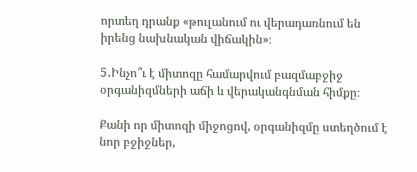որտեղ դրանք «թուլանում ու վերադառնում են իրենց նախնական վիճակին»։

5․Ինչո՞ւ է միտոզը համարվում բազմաբջիջ օրգանիզմների աճի և վերականգնման հիմքը։

Քանի որ միտոզի միջոցով, օրգանիզմը ստեղծում է նոր բջիջներ,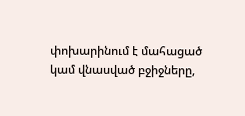փոխարինում է մահացած կամ վնասված բջիջները,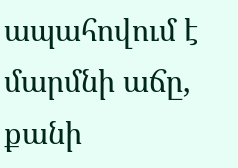ապահովում է մարմնի աճը, քանի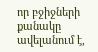որ բջիջների քանակը ավելանում է,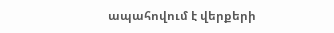ապահովում է վերքերի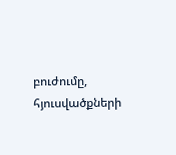բուժումը, հյուսվածքների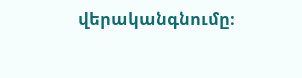վերականգնումը։